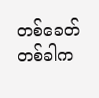တစ်ခေတ်တစ်ခါက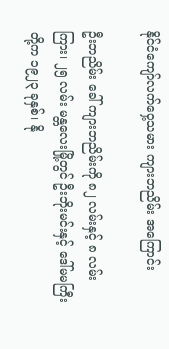နိုင်ငံကျော်လက်ဝှေ့သမား ကျားဘညိမ်း အကြောင်း

ဦးဘညိမ်း ခေါ် ကျားဘညိမ်းကို ၈၂ လမ်းနှင့် ၈ လမ်းကြား၊ ၂၅ လမ်း မန္တလေးမြို့တွင် ဦးဘိုးမင်းနှင့် ဒေါ်မမကြီးတို့က ၁၉၂၃ ခုနှစ်၊ နို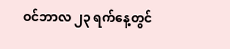ဝင်ဘာလ ၂၃ ရက်နေ့တွင်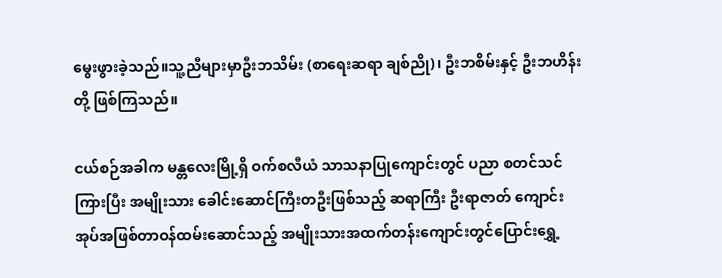မွေးဖွားခဲ့သည်။သူ့ညီများမှာဦးဘသိမ်း (စာရေးဆရာ ချစ်ညို)၊ ဦးဘစိမ်းနှင့် ဦးဘဟိန်းတို့ ဖြစ်ကြသည်။

ငယ်စဉ်အခါက မန္တလေးမြို့ရှိ ဝက်စလီယံ သာသနာပြုကျောင်းတွင် ပညာ စတင်သင်ကြားပြီး အမျိုးသား ခေါင်းဆောင်ကြီးတဦးဖြစ်သည့် ဆရာကြီး ဦးရာဇာတ် ကျောင်းအုပ်အဖြစ်တာဝန်ထမ်းဆောင်သည့် အမျိုးသားအထက်တန်းကျောင်းတွင်ပြောင်းရွှေ့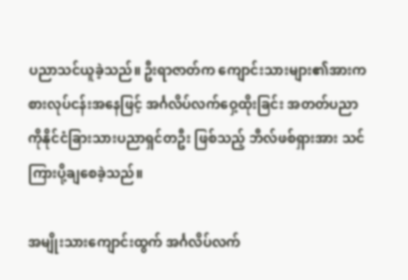ပညာသင်ယူခဲ့သည်။ ဦးရာဇာတ်က ကျောင်းသားများ၏အားကစားလုပ်ငန်းအနေဖြင့် အင်္ဂလိပ်လက်ဝှေ့ထိုးခြင်း အတတ်ပညာကိုနိုင်ငံခြားသားပညာရှင်တဦး ဖြစ်သည့် ဘီလ်ဖစ်ရှားအား သင်ကြားပို့ချစေခဲ့သည်။

အမျိုးသားကျောင်းထွက် အင်္ဂလိပ်လက်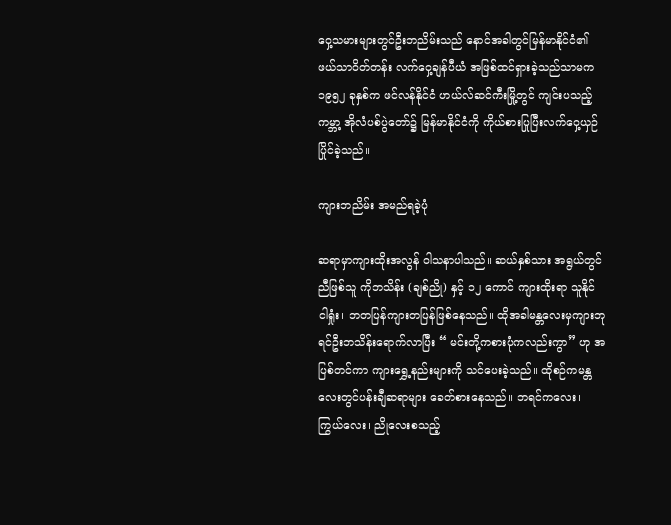ဝှေ့သမားများတွင်ဦးဘညိမ်းသည် နောင်အခါတွင်မြန်မာနိုင်ငံ၏ ဖယ်သာဝိတ်တန်း လက်ဝှေ့ချန်ပီယံ အဖြစ်ထင်ရှားခဲ့သည်သာမက ၁၉၅၂ ခုနှစ်က ဖင်လန်နိုင်ငံ ဟယ်လ်ဆင်ကီးမြို့တွင် ကျင်းပသည့် ကမ္ဘာ့ အိုလံပစ်ပွဲတော်၌ မြန်မာနိုင်ငံကို ကိုယ်စားပြုပြီးလက်ဝှေ့ယှဉ်ပြိုင်ခဲ့သည်။

ကျားဘညိမ်း အမည်ရခဲ့ပုံ

ဆရာမှာကျားထိုးအလွန် ဝါသနာပါသည်။ ဆယ်နှစ်သား အရွယ်တွင် ညီဖြစ်သူ ကိုဘသိန်း (ချစ်ညို) နှင့် ၁၂ ကောင် ကျားထိုးရာ သူနိုင် ငါရှုံး၊ ဘတပြန်ကျားတပြန်ဖြစ်နေသည်။ ထိုအခါမန္တလေးမှကျားဘုရင်ဦးဘသိန်းရောက်လာပြီး “ မင်းတို့ကစားပုံကလည်းကွာ” ဟု အပြစ်တင်ကာ ကျားရွှေ့နည်းများကို သင်ပေးခဲ့သည်။ ထိုစဉ်ကမန္တလေးတွင်ပန်းချီဆရာများ ခေတ်စားနေသည်။ ဘရင်ကလေး၊ ကြွယ်လေး၊ ညိုလေးစသည့်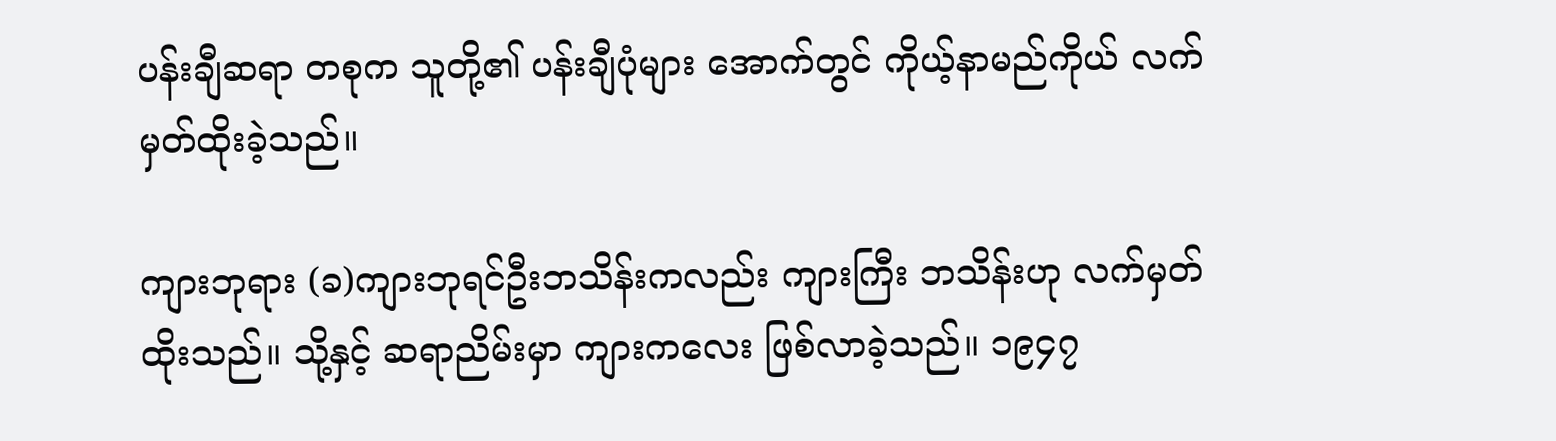ပန်းချီဆရာ တစုက သူတို့၏ ပန်းချီပုံများ အောက်တွင် ကိုယ့်နာမည်ကိုယ် လက်မှတ်ထိုးခဲ့သည်။

ကျားဘုရား (ခ)ကျားဘုရင်ဦးဘသိန်းကလည်း ကျားကြီး ဘသိန်းဟု လက်မှတ်ထိုးသည်။ သို့နှင့် ဆရာညိမ်းမှာ ကျားကလေး ဖြစ်လာခဲ့သည်။ ၁၉၄၇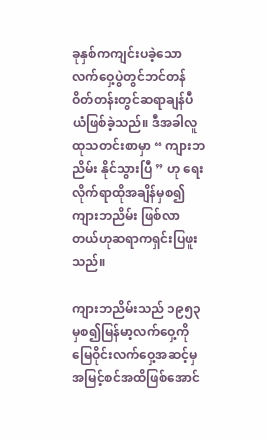ခုနှစ်ကကျင်းပခဲ့သောလက်ဝှေ့ပွဲတွင်ဘင်တန်ဝိတ်တန်းတွင်ဆရာချန်ပီယံဖြစ်ခဲ့သည်။ ဒီအခါလူထုသတင်းစာမှာ “ ကျားဘညိမ်း နိုင်သွားပြီ ” ဟု ရေးလိုက်ရာထိုအချိန်မှစ၍ကျားဘညိမ်း ဖြစ်လာတယ်ဟုဆရာကရှင်းပြဖူးသည်။

ကျားဘညိမ်းသည် ၁၉၅၃ မှစ၍မြန်မာ့လက်ဝှေ့ကိုမြေဝိုင်းလက်ဝှေ့အဆင့်မှအမြင့်စင်အထိဖြစ်အောင်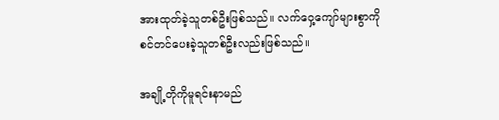အားထုတ်ခဲ့သူတစ်ဦးဖြစ်သည်။ လက်ဝှေ့ကျော်များစွာကိုစင်တင်ပေးခဲ့သူတစ်ဦးလည်းဖြစ်သည်။

အချို့တိုကိုမူရင်းနာမည်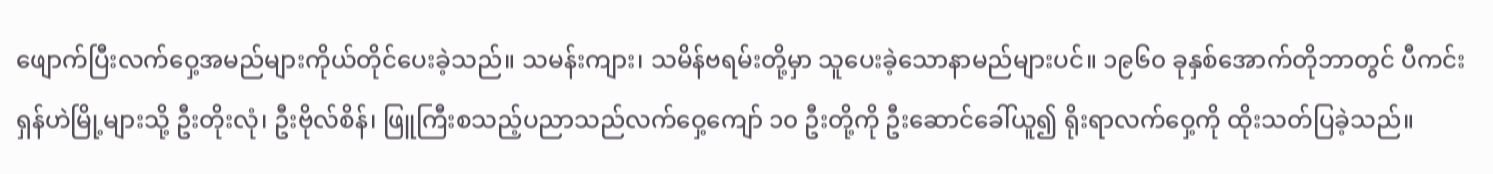ဖျောက်ပြီးလက်ဝှေ့အမည်များကိုယ်တိုင်ပေးခဲ့သည်။ သမန်းကျား၊ သမိန်ဗရမ်းတို့မှာ သူပေးခဲ့သောနာမည်များပင်။ ၁၉၆၀ ခုနှစ်အောက်တိုဘာတွင် ပီကင်း ရှန်ဟဲမြို့များသို့ ဦးတိုးလုံ၊ ဦးဗိုလ်စိန်၊ ဖြူကြီးစသည့်ပညာသည်လက်ဝှေ့ကျော် ၁၀ ဦးတို့ကို ဦးဆောင်ခေါ်ယူ၍ ရိုးရာလက်ဝှေ့ကို ထိုးသတ်ပြခဲ့သည်။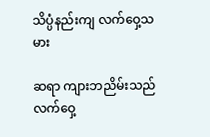သိပ္ပံနည်းကျ လက်ဝှေ့သမား

ဆရာ ကျားဘညိမ်းသည်လက်ဝှေ့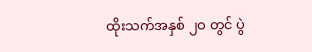ထိုးသက်အနှစ် ၂ဝ တွင် ပွဲ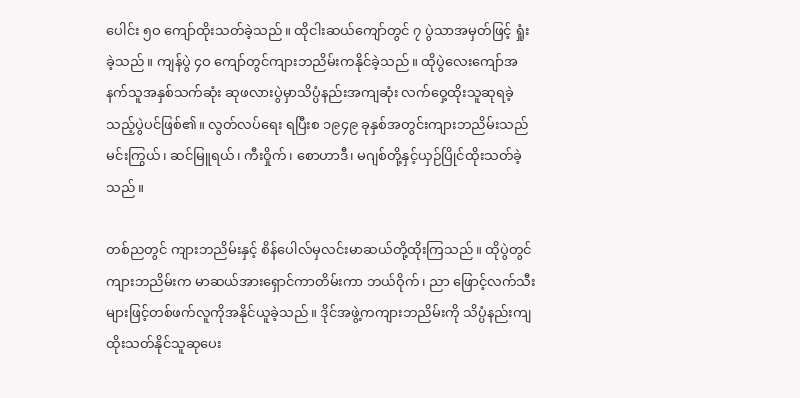ပေါင်း ၅ဝ ကျော်ထိုးသတ်ခဲ့သည်။ ထိုငါးဆယ်ကျော်တွင် ၇ ပွဲသာအမှတ်ဖြင့် ရှုံးခဲ့သည်။ ကျန်ပွဲ ၄ဝ ကျော်တွင်ကျားဘညိမ်းကနိုင်ခဲ့သည်။ ထိုပွဲလေးကျော်အနက်သူအနှစ်သက်ဆုံး ဆုဖလားပွဲမှာသိပ္ပံနည်းအကျဆုံး လက်ဝှေ့ထိုးသူဆုရခဲ့သည့်ပွဲပင်ဖြစ်၏။ လွတ်လပ်ရေး ရပြီးစ ၁၉၄၉ ခုနှစ်အတွင်းကျားဘညိမ်းသည်မင်းကြွယ်၊ ဆင်မြူရယ်၊ ကီးဝှိုက်၊ စောဟာဒီ၊ မဂျစ်တို့နှင့်ယှဉ်ပြိုင်ထိုးသတ်ခဲ့သည်။

တစ်ညတွင် ကျားဘညိမ်းနှင့် စိန်ပေါလ်မှလင်းမာဆယ်တို့ထိုးကြသည်။ ထိုပွဲတွင်ကျားဘညိမ်းက မာဆယ်အားရှောင်ကာတိမ်းကာ ဘယ်ဝိုက်၊ ညာ ဖြောင့်လက်သီးများဖြင့်တစ်ဖက်လူကိုအနိုင်ယူခဲ့သည်။ ဒိုင်အဖွဲ့ကကျားဘညိမ်းကို သိပ္ပံနည်းကျထိုးသတ်နိုင်သူဆုပေး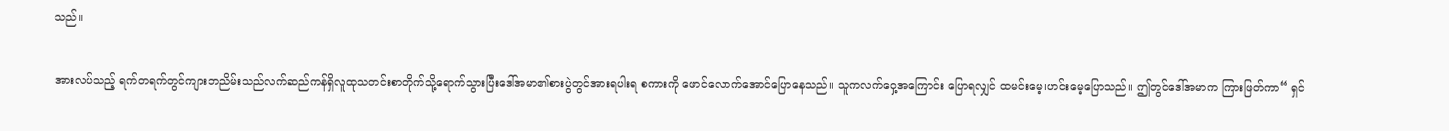သည်။

အားလပ်သည့် ရက်တရက်တွင်ကျားဘညိမ်းသည်လက်ဆည်ကန်ရှိလူထုသတင်းစာတိုက်သို့ရောက်သွားပြီးဒေါ်အမာ၏စားပွဲတွင်အားရပါးရ စကားကို ဖောင်လောက်အောင်ပြောနေသည်။ သူကလက်ဝှေ့အကြောင်း ပြောရလျှင် ထမင်းမေ့၊ဟင်းမေ့ပြောသည်။ ဤတွင်ဒေါ်အမာက ကြားဖြတ်ကာ“ ရှင်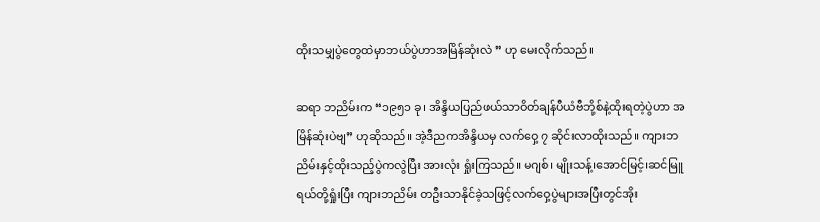ထိုးသမျှပွဲတွေထဲမှာဘယ်ပွဲဟာအမြိန်ဆုံးလဲ ” ဟု မေးလိုက်သည်။

ဆရာ ဘညိမ်းက “၁၉၅၁ ခု၊ အိန္ဒိယပြည်ဖယ်သာဝိတ်ချန်ပီယံဗီဘို့စ်နဲ့ထိုးရတဲ့ပွဲဟာ အမြိန်ဆုံးပဲဗျ” ဟုဆိုသည်။ အဲ့ဒီညကအိန္ဒိယမှ လက်ဝှေ့ ၇ ဆိုင်းလာထိုးသည်။ ကျားဘညိမ်းနှင့်ထိုးသည့်ပွဲကလွဲပြီး အားလုံး ရှုံးကြသည်။ မဂျစ်၊ မျိုးသန့်၊အောင်မြင့်၊ဆင်မြူရယ်တို့ရှုံးပြီး ကျားဘညိမ်း တဦးသာနိုင်ခဲ့သဖြင့်လက်ဝှေ့ပွဲများအပြီးတွင်အိုး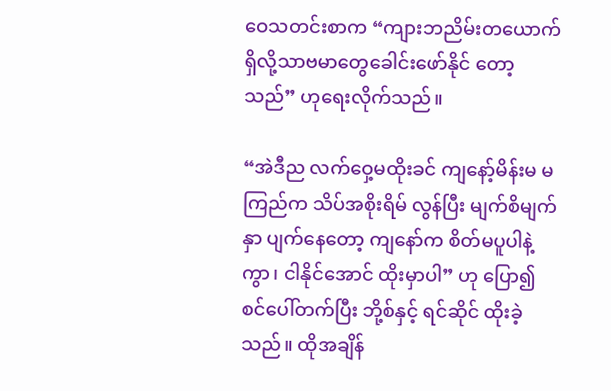ဝေသတင်းစာက “ကျားဘညိမ်းတယောက်ရှိလို့သာဗမာတွေခေါင်းဖော်နိုင် တော့သည်” ဟုရေးလိုက်သည်။

“အဲဒီည လက်ဝှေ့မထိုးခင် ကျနော့်မိန်းမ မကြည်က သိပ်အစိုးရိမ် လွန်ပြီး မျက်စိမျက်နှာ ပျက်နေတော့ ကျနော်က စိတ်မပူပါနဲ့ကွာ၊ ငါနိုင်အောင် ထိုးမှာပါ” ဟု ပြော၍ စင်ပေါ်တက်ပြီး ဘို့စ်နှင့် ရင်ဆိုင် ထိုးခဲ့သည်။ ထိုအချိန်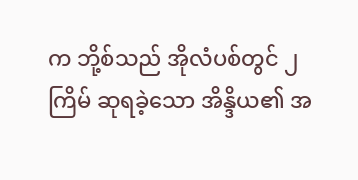က ဘို့စ်သည် အိုလံပစ်တွင် ၂ ကြိမ် ဆုရခဲ့သော အိန္ဒိယ၏ အ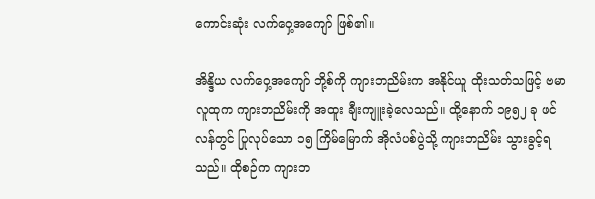ကောင်းဆုံး လက်ဝှေ့အကျော် ဖြစ်၏။

အိန္ဒိယ လက်ဝှေ့အကျော် ဘို့စ်ကို ကျားဘညိမ်းက အနိုင်ယူ ထိုးသတ်သဖြင့် ဗမာလူထုက ကျားဘညိမ်းကို အထူး ချီးကျူးခဲ့လေသည်။ ထို့နောက် ၁၉၅၂ ခု ဖင်လန်တွင် ပြုလုပ်သော ၁၅ ကြိမ်မြောက် အိုလံပစ်ပွဲသို့ ကျားဘညိမ်း သွားခွင့်ရသည်။ ထိုစဉ်က ကျားဘ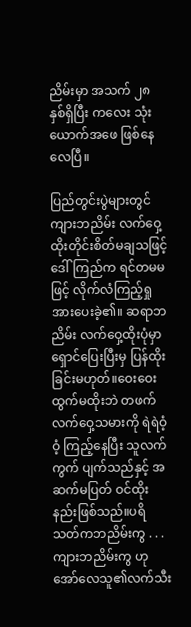ညိမ်းမှာ အသက် ၂၈ နှစ်ရှိပြီး ကလေး သုံးယောက်အဖေ ဖြစ်နေလေပြီ။

ပြည်တွင်းပွဲများတွင် ကျားဘညိမ်း လက်ဝှေ့ထိုးတိုင်းစိတ်မချသဖြင့် ဒေါ်ကြည်က ရင်တမမဖြင့် လိုက်လံကြည့်ရှု အားပေးခဲ့၏။ ဆရာဘညိမ်း လက်ဝှေ့ထိုးပုံမှာ ရှောင်ပြေးပြီးမှ ပြန်ထိုးခြင်းမဟုတ်။ဝေးဝေးထွက်မထိုးဘဲ တဖက် လက်ဝှေ့သမားကို ရဲရဲဝံ့ဝံ့ ကြည့်နေပြီး သူလက်ကွက် ပျက်သည်နှင့် အဆက်မပြတ် ဝင်ထိုးနည်းဖြစ်သည်။ပရိသတ်ကဘညိမ်းကွ . . . ကျားဘညိမ်းကွ ဟု အော်လေသူ၏လက်သီး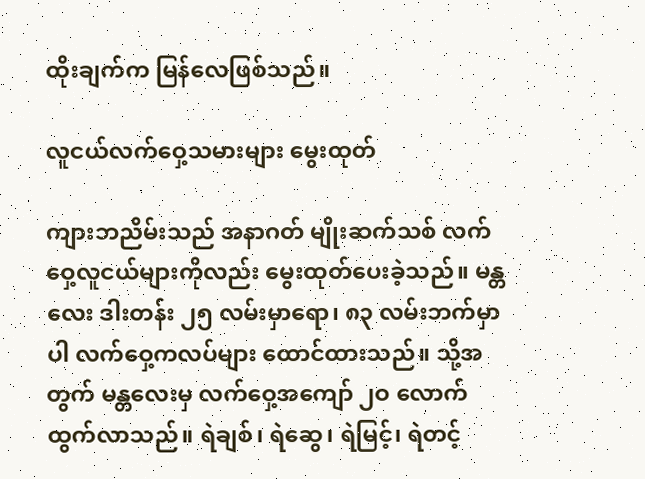ထိုးချက်က မြန်လေဖြစ်သည်။

လူငယ်လက်ဝှေ့သမားများ မွေးထုတ်

ကျားဘညိမ်းသည် အနာဂတ် မျိုးဆက်သစ် လက်ဝှေ့လူငယ်များကိုလည်း မွေးထုတ်ပေးခဲ့သည်။ မန္တလေး ဒါးတန်း ၂၅ လမ်းမှာရော၊ ၈၃ လမ်းဘက်မှာပါ လက်ဝှေ့ကလပ်များ ထောင်ထားသည်။ သို့အတွက် မန္တလေးမှ လက်ဝှေ့အကျော် ၂ဝ လောက် ထွက်လာသည်။ ရဲချစ်၊ ရဲဆွေ၊ ရဲမြင့်၊ ရဲတင့်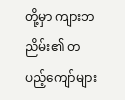တို့မှာ ကျားဘညိမ်း၏ တပည့်ကျော်များ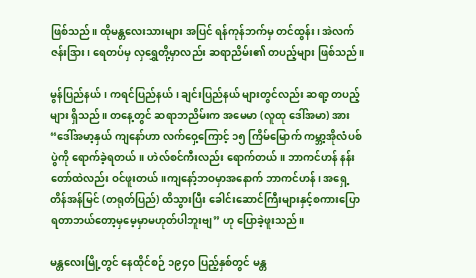ဖြစ်သည်။ ထိုမန္တလေးသားများ အပြင် ရန်ကုန်ဘက်မှ တင်ထွန်း၊ အဲလက်ဇန်းဒြား၊ ရေတပ်မှ လှရွှေတို့မှာလည်း ဆရာညိမ်း၏ တပည့်များ ဖြစ်သည်။

မွန်ပြည်နယ်၊ ကရင်ပြည်နယ်၊ ချင်းပြည်နယ် များတွင်လည်း ဆရာ့ တပည့်များ ရှိသည်။ တနေ့တွင် ဆရာဘညိမ်းက အမေမာ (လူထု ဒေါ်အမာ) အား “ဒေါ်အမာ့နှယ် ကျနော်ဟာ လက်ဝှေ့ကြောင့် ၁၅ ကြိမ်မြောက် ကမ္ဘာ့အိုလံပစ်ပွဲကို ရောက်ခဲ့ရတယ်။ ဟဲလ်စင်ကီးလည်း ရောက်တယ်။ ဘာကင်ဟန် နန်းတော်ထဲလည်း ဝင်ဖူးတယ်။ကျနော့်ဘဝမှာအနောက် ဘာကင်ဟန်၊ အရှေ့ တိန်အန်မြင် (တရုတ်ပြည်) ထိသွားပြီး ခေါင်းဆောင်ကြီးများနှင့်စကားပြောရတာဘယ်တော့မှမေ့မှာမဟုတ်ပါဘူးဗျ” ဟု ပြောခဲ့ဖူးသည်။

မန္တလေးမြို့တွင် နေထိုင်စဉ် ၁၉၄ဝ ပြည့်နှစ်တွင် မန္တ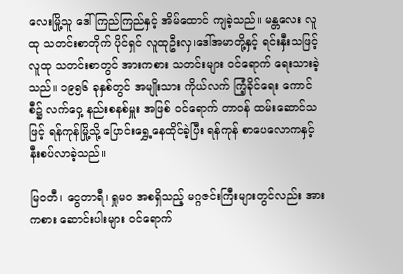လေးမြို့သူ ဒေါ်ကြည်ကြည်နှင့် အိမ်ထောင် ကျခဲ့သည်။ မန္တလေး လူထု သတင်းစာတိုက် ပိုင်ရှင် လူထုဦးလှ၊ဒေါ်အမာတို့နှင့် ရင်းနှီးသဖြင့် လူထု သတင်းစာတွင် အားကစား သတင်းများ ဝင်ရောက် ရေးသားခဲ့သည်။ ၁၉၅၆ ခုနှစ်တွင် အမျိုးသား ကိုယ်လက် ကြံ့ခိုင်ရေး ကောင်စီ၌ လက်ဝှေ့ နည်းစနစ်မှူး အဖြစ် ဝင်ရောက် တာဝန် ထမ်းဆောင်သဖြင့် ရန်ကုန်မြို့သို့ ပြောင်းရွှေ့နေထိုင်ခဲ့ပြီး ရန်ကုန် စာပေလောကနှင့် နီးစပ်လာခဲ့သည်။

မြဝတီ၊ ငွေတာရီ၊ ရှုမဝ အစရှိသည့် မဂ္ဂဇင်းကြီးများတွင်လည်း အားကစား ဆောင်းပါးများ ဝင်ရောက်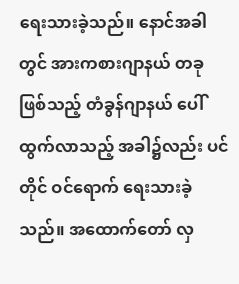ရေးသားခဲ့သည်။ နောင်အခါတွင် အားကစားဂျာနယ် တခု ဖြစ်သည့် တံခွန်ဂျာနယ် ပေါ်ထွက်လာသည့် အခါ၌လည်း ပင်တိုင် ဝင်ရောက် ရေးသားခဲ့သည်။ အထောက်တော် လှ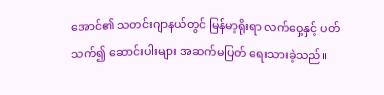အောင်၏ သတင်းဂျာနယ်တွင် မြန်မာ့ရိုးရာ လက်ဝှေ့နှင့် ပတ်သက်၍ ဆောင်းပါးများ အဆက်မပြတ် ရေးသားခဲ့သည်။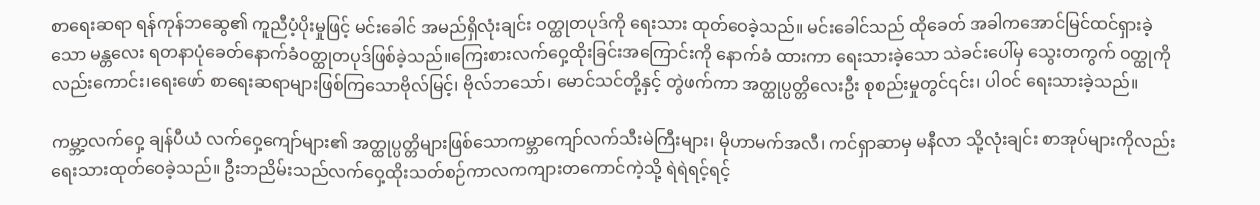စာရေးဆရာ ရန်ကုန်ဘဆွေ၏ ကူညီပံ့ပိုးမှုဖြင့် မင်းခေါင် အမည်ရှိလုံးချင်း ဝတ္ထုတပုဒ်ကို ရေးသား ထုတ်ဝေခဲ့သည်။ မင်းခေါင်သည် ထိုခေတ် အခါကအောင်မြင်ထင်ရှားခဲ့သော မန္တလေး ရတနာပုံခေတ်နောက်ခံဝတ္ထုတပုဒ်ဖြစ်ခဲ့သည်။ကြေးစားလက်ဝှေ့ထိုးခြင်းအကြောင်းကို နောက်ခံ ထားကာ ရေးသားခဲ့သော သဲခင်းပေါ်မှ သွေးတကွက် ဝတ္ထုကို လည်းကောင်း၊ရေးဖော် စာရေးဆရာများဖြစ်ကြသောဗိုလ်မြင့်၊ ဗိုလ်ဘသော်၊ မောင်သင်တို့နှင့် တွဲဖက်ကာ အတ္ထုပ္ပတ္တိလေးဦး စုစည်းမှုတွင်၎င်း၊ ပါဝင် ရေးသားခဲ့သည်။

ကမ္ဘာ့လက်ဝှေ့ ချန်ပီယံ လက်ဝှေ့ကျော်များ၏ အတ္ထုပ္ပတ္တိများဖြစ်သောကမ္ဘာကျော်လက်သီးမဲကြီးများ၊ မိုဟာမက်အလီ၊ ကင်ရှာဆာမှ မနီလာ သို့လုံးချင်း စာအုပ်များကိုလည်းရေးသားထုတ်ဝေခဲ့သည်။ ဦးဘညိမ်းသည်လက်ဝှေ့ထိုးသတ်စဉ်ကာလကကျားတကောင်ကဲ့သို့ ရဲရဲရင့်ရင့်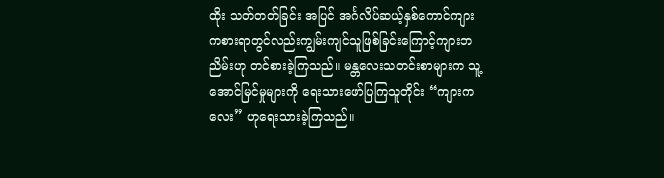ထိုး သတ်တတ်ခြင်း အပြင် အင်္ဂလိပ်ဆယ့်နှစ်ကောင်ကျား ကစားရာတွင်လည်းကျွမ်းကျင်သူဖြစ်ခြင်းကြောင့်ကျားဘညိမ်းဟု တင်စားခဲ့ကြသည်။ မန္တလေးသတင်းစာများက သူ့အောင်မြင်မှုများကို ရေးသားဖော်ပြကြသူတိုင်း “ကျားကလေး” ဟုရေးသားခဲ့ကြသည်။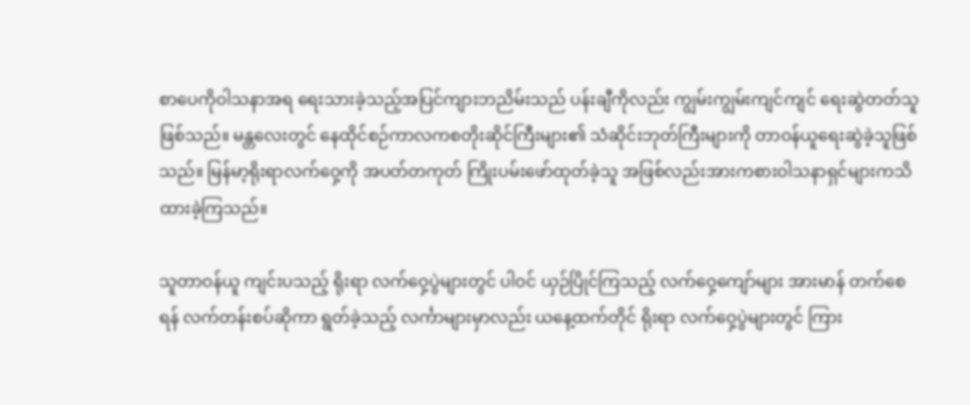စာပေကိုဝါသနာအရ ရေးသားခဲ့သည့်အပြင်ကျားဘညိမ်းသည် ပန်းချီကိုလည်း ကျွမ်းကျွမ်းကျင်ကျင် ရေးဆွဲတတ်သူ ဖြစ်သည်။ မန္တလေးတွင် နေထိုင်စဉ်ကာလကစတိုးဆိုင်ကြီးများ၏ သံဆိုင်းဘုတ်ကြီးများကို တာဝန်ယူရေးဆွဲခဲ့သူဖြစ်သည်။ မြန်မာ့ရိုးရာလက်ဝှေ့ကို အပတ်တကုတ် ကြိုးပမ်းဖော်ထုတ်ခဲ့သူ အဖြစ်လည်းအားကစားဝါသနာရှင်များကသိထားခဲ့ကြသည်။

သူတာဝန်ယူ ကျင်းပသည့် ရိုးရာ လက်ဝှေ့ပွဲများတွင် ပါဝင် ယှဉ်ပြိုင်ကြသည့် လက်ဝှေ့ကျော်များ အားမာန် တက်စေရန် လက်တန်းစပ်ဆိုကာ ရွတ်ခဲ့သည့် လင်္ကာများမှာလည်း ယနေ့ထက်တိုင် ရိုးရာ လက်ဝှေ့ပွဲများတွင် ကြား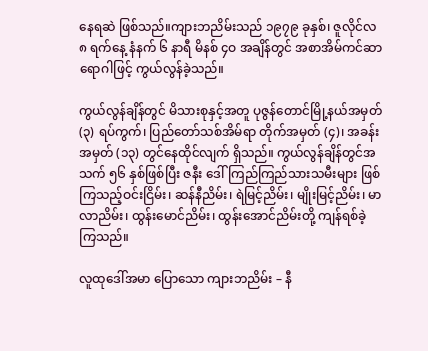နေရဆဲ ဖြစ်သည်။ကျားဘညိမ်းသည် ၁၉၇၉ ခုနှစ်၊ ဇူလိုင်လ ၈ ရက်နေ့ နံနက် ၆ နာရီ မိနစ် ၄ဝ အချိန်တွင် အစာအိမ်ကင်ဆာ ရောဂါဖြင့် ကွယ်လွန်ခဲ့သည်။

ကွယ်လွန်ချိန်တွင် မိသားစုနှင့်အတူ ပုဇွန်တောင်မြို့နယ်အမှတ် (၃) ရပ်ကွက်၊ ပြည်တော်သစ်အိမ်ရာ တိုက်အမှတ် (၄)၊ အခန်းအမှတ် (၁၃) တွင်နေထိုင်လျက် ရှိသည်။ ကွယ်လွန်ချိန်တွင်အသက် ၅၆ နှစ်ဖြစ်ပြီး ဇနီး ဒေါ်ကြည်ကြည်သားသမီးများ ဖြစ်ကြသည့်ဝင်းငြိမ်း၊ ဆန်နီညိမ်း၊ ရဲမြင့်ညိမ်း၊ မျိုးမြင့်ညိမ်း၊ မာလာညိမ်း၊ ထွန်းမောင်ညိမ်း၊ ထွန်းအောင်ညိမ်းတို့ ကျန်ရစ်ခဲ့ကြသည်။

လူထုဒေါ်အမာ ပြောသော ကျားဘညိမ်း – နီ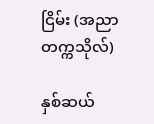ငြိမ်း (အညာတက္ကသိုလ်)

နှစ်ဆယ်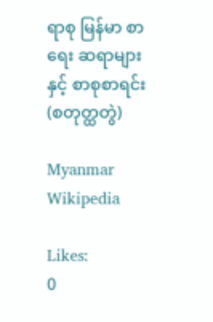ရာစု မြန်မာ စာရေး ဆရာများနှင့် စာစုစာရင်း (စတုတ္ထတွဲ)

Myanmar Wikipedia

Likes:
0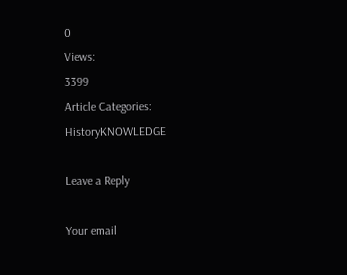0
Views:
3399
Article Categories:
HistoryKNOWLEDGE

Leave a Reply

Your email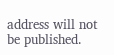address will not be published.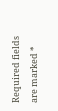Required fields are marked *